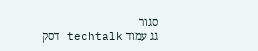סגור
גג עמוד techtalk דסק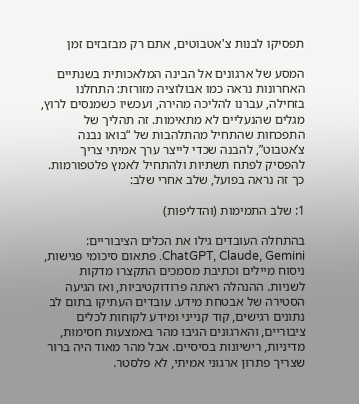תפסיקו לבנות צ'אטבוטים, אתם רק מבזבזים זמן

המסע של ארגונים אל הבינה המלאכותית בשנתיים האחרונות נראה כמו אבולוציה מזורזת: התחלנו בזחילה, עברנו להליכה מהירה, ועכשיו כשמנסים לרוץ, מגלים שהנעליים לא מתאימות. זה תהליך של התפכחות שהתחיל מהתלהבות של “בואו נבנה צ’אטבוט”, להבנה שכדי לייצר ערך אמיתי צריך להפסיק לפתח תשתיות ולהתחיל לאמץ פלטפורמות. כך זה נראה בפועל, שלב אחרי שלב:

1: שלב התמימות (והדליפות)

בהתחלה העובדים גילו את הכלים הציבוריים: ChatGPT, Claude, Gemini. פתאום סיכומי פגישות, ניסוח מיילים וכתיבת מסמכים התקצרו מדקות לשניות. ההנהלה ראתה פרודוקטיביות, ואז הגיעה הסטירה של אבטחת מידע. עובדים העתיקו בתום לב נתונים רגישים, קוד קנייני ומידע לקוחות לכלים ציבוריים, והארגונים הגיבו מהר באמצעות חסימות, מדיניות, רישיונות בסיסיים. אבל מהר מאוד היה ברור שצריך פתרון ארגוני אמיתי, לא פלסטר.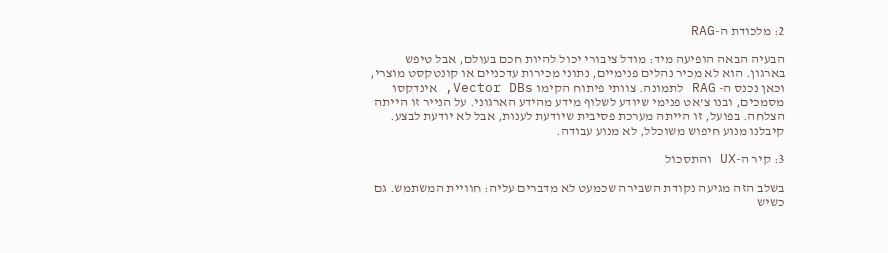2: מלכודת ה-RAG

הבעיה הבאה הופיעה מיד: מודל ציבורי יכול להיות חכם בעולם, אבל טיפש בארגון. הוא לא מכיר נהלים פנימיים, נתוני מכירות עדכניים או קונטקסט מוצרי, וכאן נכנס ה- RAG לתמונה. צוותי פיתוח הקימו Vector DBs, אינדקסו מסמכים, ובנו צ’אט פנימי שיודע לשלוף מידע מהידע הארגוני. על הנייר זו הייתה הצלחה. בפועל, זו הייתה מערכת פסיבית שיודעת לענות, אבל לא יודעת לבצע. קיבלנו מנוע חיפוש משוכלל, לא מנוע עבודה.

3: קיר ה-UX והתסכול

בשלב הזה מגיעה נקודת השבירה שכמעט לא מדברים עליה: חוויית המשתמש. גם כשיש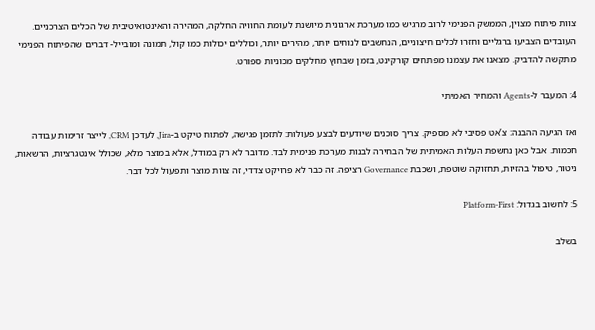צוות פיתוח מצוין, הממשק הפנימי לרוב מרגיש כמו מערכת ארגונית מיושנת לעומת החוויה החלקה, המהירה והאינטואיטיבית של הכלים הצרכניים. העובדים הצביעו ברגליים וחזרו לכלים חיצוניים, הנחשבים לנוחים יותר, מהירים יותר, וכוללים יכולות כמו קול, תמונה ומובייל- דברים שהפיתוח הפנימי מתקשה להדביק. מצאנו את עצמנו מפתחים קורקינט, בזמן שבחוץ מחלקים מכוניות ספורט.

4: המעבר ל-Agents והמחיר האמיתי

ואז הגיעה ההבנה: צ’אט פסיבי לא מספיק. צריך סוכנים שיודעים לבצע פעולות: לתזמן פגישה, לפתוח טיקט ב-Jira, לעדכן CRM, לייצר זרימות עבודה חכמות. אבל כאן נחשפת העלות האמיתית של הבחירה לבנות מערכת פנימית לבד. מדובר לא רק במודל, אלא במוצר מלא, שכולל אינטגרציות, הרשאות, ניטור, טיפול בהזיות, תחזוקה שוטפת, ושכבת Governance רציפה. זה כבר לא פרויקט צדדי, זה צוות מוצר ותפעול לכל דבר.

5: לחשוב בגדול: Platform-First

בשלב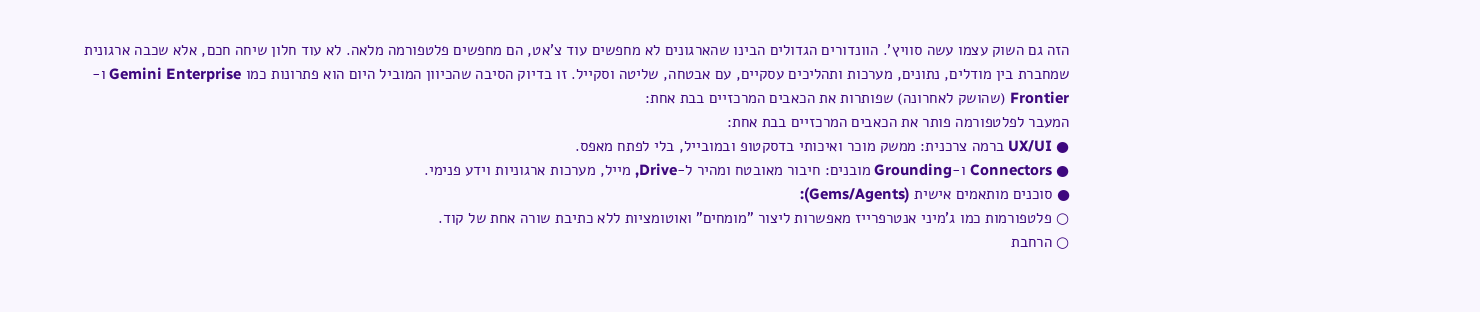הזה גם השוק עצמו עשה סוויץ’. הוונדורים הגדולים הבינו שהארגונים לא מחפשים עוד צ’אט, הם מחפשים פלטפורמה מלאה. לא עוד חלון שיחה חכם, אלא שכבה ארגונית שמחברת בין מודלים, נתונים, מערכות ותהליכים עסקיים, עם אבטחה, שליטה וסקייל. זו בדיוק הסיבה שהכיוון המוביל היום הוא פתרונות כמו Gemini Enterprise ו-Frontier (שהושק לאחרונה) שפותרות את הכאבים המרכזיים בבת אחת:
המעבר לפלטפורמה פותר את הכאבים המרכזיים בבת אחת:
● UX/UI ברמה צרכנית: ממשק מוכר ואיכותי בדסקטופ ובמובייל, בלי לפתח מאפס.
● Connectors ו-Grounding מובנים: חיבור מאובטח ומהיר ל-Drive, מייל, מערכות ארגוניות וידע פנימי.
● סוכנים מותאמים אישית (Gems/Agents):
○ פלטפורמות כמו ג'מיני אנטרפרייז מאפשרות ליצור "מומחים" ואוטומציות ללא כתיבת שורה אחת של קוד.
○ הרחבת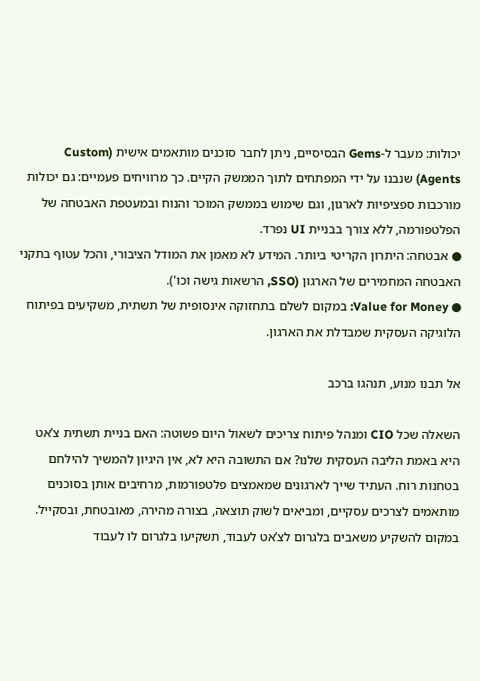יכולות: מעבר ל-Gems הבסיסיים, ניתן לחבר סוכנים מותאמים אישית (Custom Agents) שנבנו על ידי המפתחים לתוך הממשק הקיים. כך מרוויחים פעמיים: גם יכולות מורכבות ספציפיות לארגון, וגם שימוש בממשק המוכר והנוח ובמעטפת האבטחה של הפלטפורמה, ללא צורך בבניית UI נפרד.
● אבטחה: היתרון הקריטי ביותר. המידע לא מאמן את המודל הציבורי, והכל עטוף בתקני האבטחה המחמירים של הארגון (SSO, הרשאות גישה וכו').
● Value for Money: במקום לשלם בתחזוקה אינסופית של תשתית, משקיעים בפיתוח הלוגיקה העסקית שמבדלת את הארגון.

אל תבנו מנוע, תנהגו ברכב

השאלה שכל CIO ומנהל פיתוח צריכים לשאול היום פשוטה: האם בניית תשתית צ’אט היא באמת הליבה העסקית שלנו? אם התשובה היא לא, אין היגיון להמשיך להילחם בטחנות רוח. העתיד שייך לארגונים שמאמצים פלטפורמות, מרחיבים אותן בסוכנים מותאמים לצרכים עסקיים, ומביאים לשוק תוצאה, בצורה מהירה, מאובטחת, ובסקייל. במקום להשקיע משאבים בלגרום לצ’אט לעבוד, תשקיעו בלגרום לו לעבוד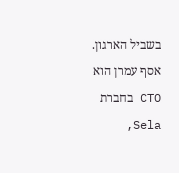בשביל הארגון.
אסף עמרן הוא CTO בחברת Sela,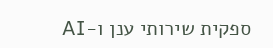ספקית שירותי ענן ו-AI